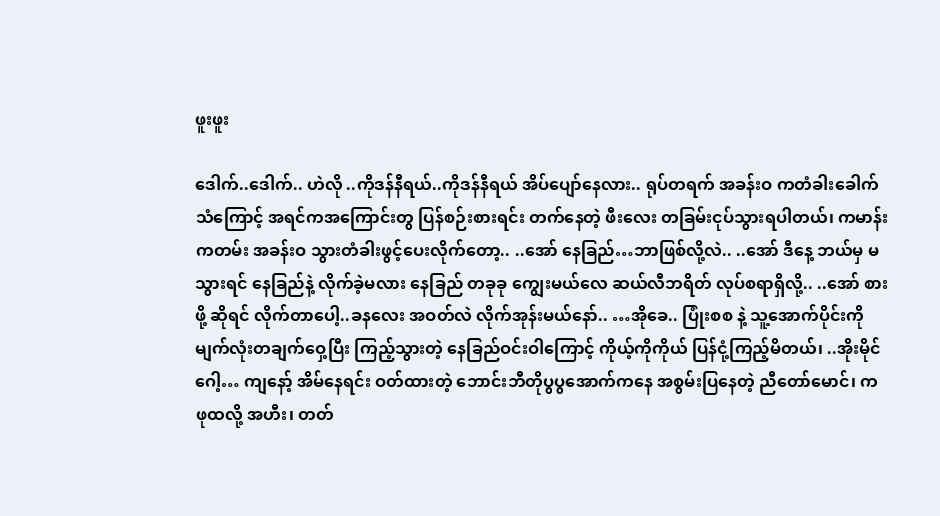ဖူးဖူး

ဒေါက်..ဒေါက်.. ဟဲလို ..ကိုဒန်နီရယ်..ကိုဒန်နီရယ် အိပ်ပျော်နေလား.. ရုပ်တရက် အခန်းဝ ကတံခါးခေါက်သံကြောင့် အရင်ကအကြောင်းတွ ပြန်စဉ်းစားရင်း တက်နေတဲ့ ဖီးလေး တခြမ်းငုပ်သွားရပါတယ်၊ ကမာန်းကတမ်း အခန်းဝ သွားတံခါးဖွင့်ပေးလိုက်တော့.. ..အော် နေခြည်…ဘာဖြစ်လို့လဲ.. ..အော် ဒီနေ့ ဘယ်မှ မသွားရင် နေခြည်နဲ့ လိုက်ခဲ့မလား နေခြည် တခုခု ကျွေးမယ်လေ ဆယ်လီဘရိတ် လုပ်စရာရှိလို့.. ..အော် စားဖို့ ဆိုရင် လိုက်တာပေါ့..ခနလေး အဝတ်လဲ လိုက်အုန်းမယ်နော်.. …အိုခေ.. ပြုံးစစ နဲ့ သူ့အောက်ပိုင်းကို မျက်လုံးတချက်ဝှေ့ပြီး ကြည့်သွားတဲ့ နေခြည်ဝင်းဝါကြောင့် ကိုယ့်ကိုကိုယ် ပြန်ငုံ့ကြည့်မိတယ်၊ ..အိုးမိုင်ဂေါ့… ကျနော့် အိမ်နေရင်း ဝတ်ထားတဲ့ ဘောင်းဘီတိုပွပွအောက်ကနေ အစွမ်းပြနေတဲ့ ညီတော်မောင်၊ က ဖုထလို့ အဟီး၊ တတ်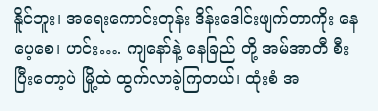နိူင်ဘူး၊ အရေးကောင်းတုန်း ဒိန်းဒေါင်းဖျက်တာကိုး နေပေ့စေ၊ ဟင်း…. ကျနော်နဲ့ နေခြည် တို့ အမ်အာတီ စီး ပြီးတော့ပဲ မြို့ထဲ ထွက်လာခဲ့ကြတယ်၊ ထုံးစံ အ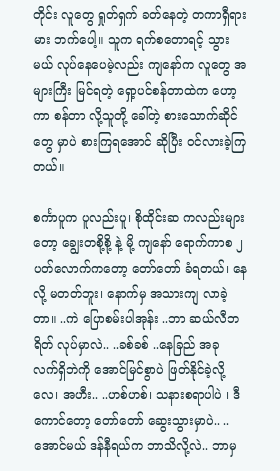တိုင်း လူတွေ ရှုတ်ရှက် ခတ်နေတဲ့ တကာရှီရားမား ဘက်ပေါ့။ သူက ရက်စတောရင့် သွားမယ် လုပ်နေပေမဲ့လည်း ကျနော်က လူတွေ အများကြီး မြင်ရတဲ့ ရှော့ပင်စန်တာထဲက ဟော့ကာ စန်တာ လို့သူတို့ ခေါ်တဲ့ စားသောက်ဆိုင်တွေ မှာပဲ စားကြရအောင် ဆိုပြီး ဝင်လားခဲ့ကြတယ်။

စင်္ကာပူက ပူလည်းပူ၊ စိုထိုင်းဆ ကလည်းများတော့ ချွေးတစို့စို့ နဲ့ မို့ ကျနော် ရောက်ကာစ ၂ပတ်လောက်ကတော့ တော်တော် ခံရတယ်၊ နေလို့ မတတ်ဘူး၊ နောက်မှ အသားကျ လာခဲ့တာ။ ..ကဲ ပြောစမ်းပါအုန်း ..ဘာ ဆယ်လီဘရိတ် လုပ်မှာလဲ.. ..ခစ်ခစ် ..နေခြည် အခု လက်ရှိဘဲကို အောင်မြင်စွာပဲ ဖြတ်နိုင်ခဲ့လို့လေ၊ အဟီး.. ..ဟစ်ဟစ်၊ သနားစရာပါပဲ ၊ ဒီကောင်တော့ တော်တော် ဆွေးသွားမှာပဲ.. ..အောင်မယ် ဒန်နီရယ်က ဘာသိလို့လဲ.. ဘာမှ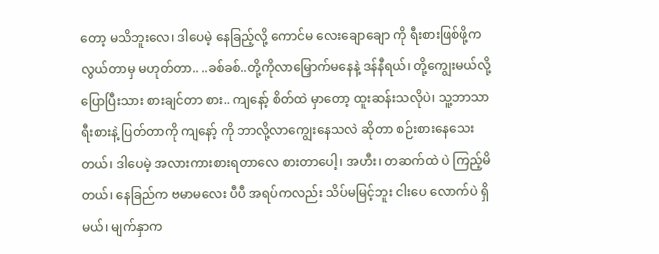တော့ မသိဘူးလေ၊ ဒါပေမဲ့ နေခြည့်လို့ ကောင်မ လေးချောချော ကို ရီးစားဖြစ်ဖို့က လွယ်တာမှ မဟုတ်တာ.. ..ခစ်ခစ်..တို့ကိုလာမြှောက်မနေနဲ့ ဒန်နီရယ်၊ တို့ကျွေးမယ်လို့ပြောပြီးသား စားချင်တာ စား.. ကျနော့် စိတ်ထဲ မှာတော့ ထူးဆန်းသလိုပဲ၊ သူ့ဘာသာ ရီးစားနဲ့ ပြတ်တာကို ကျနော့် ကို ဘာလို့လာကျွေးနေသလဲ ဆိုတာ စဉ်းစားနေသေးတယ်၊ ဒါပေမဲ့ အလားကားစားရတာလေ စားတာပေါ့၊ အဟီး၊ တဆက်ထဲ ပဲ ကြည့်မိတယ်၊ နေခြည်က ဗမာမလေး ပီပီ အရပ်ကလည်း သိပ်မမြင့်ဘူး ငါးပေ လောက်ပဲ ရှိမယ်၊ မျက်နှာက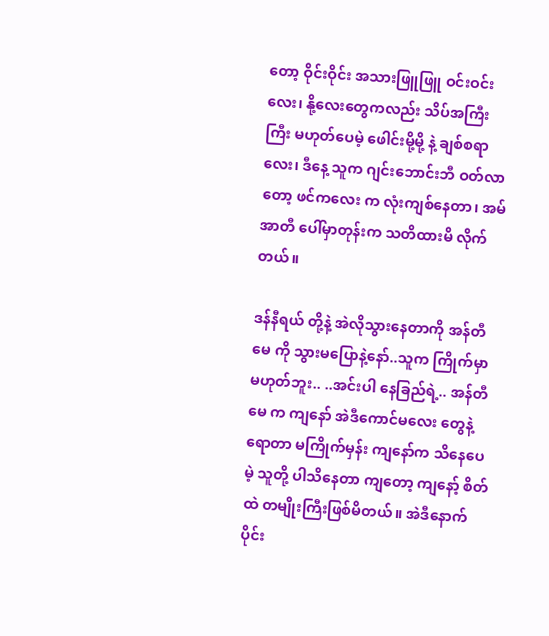တော့ ဝိုင်းဝိုင်း အသားဖြူဖြူ ဝင်းဝင်းလေး၊ နို့လေးတွေကလည်း သိပ်အကြီး ကြီး မဟုတ်ပေမဲ့ ဖေါင်းမို့မို့ နဲ့ ချစ်စရာလေး၊ ဒီနေ့ သူက ဂျင်းဘောင်းဘီ ဝတ်လာတော့ ဖင်ကလေး က လုံးကျစ်နေတာ၊ အမ်အာတီ ပေါ်မှာတုန်းက သတိထားမိ လိုက်တယ်။

ဒန်နီရယ် တို့နဲ့ အဲလိုသွားနေတာကို အန်တီမေ ကို သွားမပြောနဲ့နော်..သူက ကြိုက်မှာ မဟုတ်ဘူး.. ..အင်းပါ နေခြည်ရဲ့.. အန်တီမေ က ကျနော် အဲဒီကောင်မလေး တွေနဲ့ ရောတာ မကြိုက်မှန်း ကျနော်က သိနေပေမဲ့ သူတို့ ပါသိနေတာ ကျတော့ ကျနော့် စိတ်ထဲ တမျိုးကြီးဖြစ်မိတယ်။ အဲဒီနောက်ပိုင်း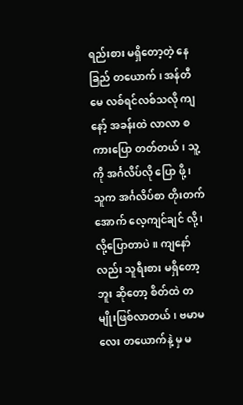ရည်းစား မရှိတော့တဲ့ နေခြည် တယောက်၊ အန်တီမေ လစ်ရင်လစ်သလို ကျနော့် အခန်းထဲ လာလာ စကားပြော တတ်တယ်၊ သူ့ ကို အင်္ဂလိပ်လို ပြော ဖို့ ၊ သူက အင်္ဂလိပ်စာ တိုးတက် အောက် လေ့ကျင်ချင် လို့ ၊လို့ပြောတာပဲ။ ကျနော်လည်း သူရီးစား မရှိတော့ ဘူး ဆိုတော့ စိတ်ထဲ တမျိုးဖြစ်လာတယ်၊ ဗမာမ လေး တယောက်နဲ့ မှ မ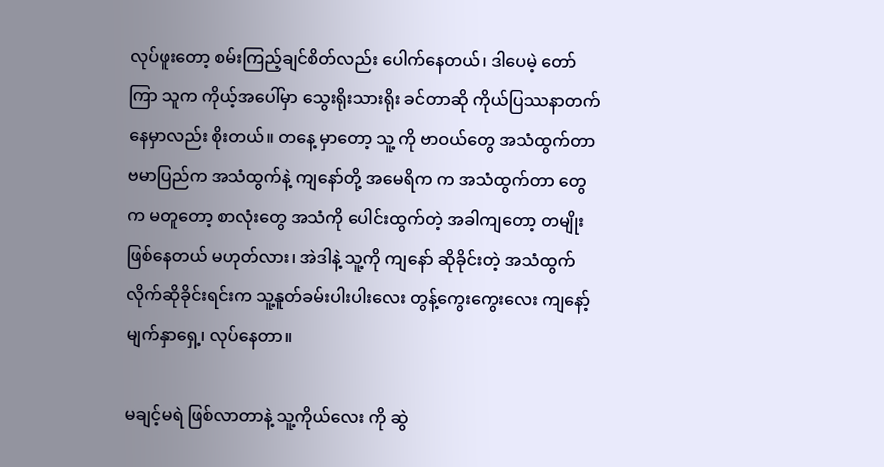လုပ်ဖူးတော့ စမ်းကြည့်ချင်စိတ်လည်း ပေါက်နေတယ်၊ ဒါပေမဲ့ တော်ကြာ သူက ကိုယ့်အပေါ်မှာ သွေးရိုးသားရိုး ခင်တာဆို ကိုယ်ပြဿနာတက် နေမှာလည်း စိုးတယ်။ တနေ့ မှာတော့ သူ့ ကို ဗာဝယ်တွေ အသံထွက်တာ ဗမာပြည်က အသံထွက်နဲ့ ကျနော်တို့ အမေရိက က အသံထွက်တာ တွေ က မတူတော့ စာလုံးတွေ အသံကို ပေါင်းထွက်တဲ့ အခါကျတော့ တမျိုးဖြစ်နေတယ် မဟုတ်လား၊ အဲဒါနဲ့ သူ့ကို ကျနော် ဆိုခိုင်းတဲ့ အသံထွက် လိုက်ဆိုခိုင်းရင်းက သူ့နူတ်ခမ်းပါးပါးလေး တွန့်ကွေးကွေးလေး ကျနော့်မျက်နှာရှေ့၊ လုပ်နေတာ။

မချင့်မရဲ ဖြစ်လာတာနဲ့ သူ့ကိုယ်လေး ကို ဆွဲ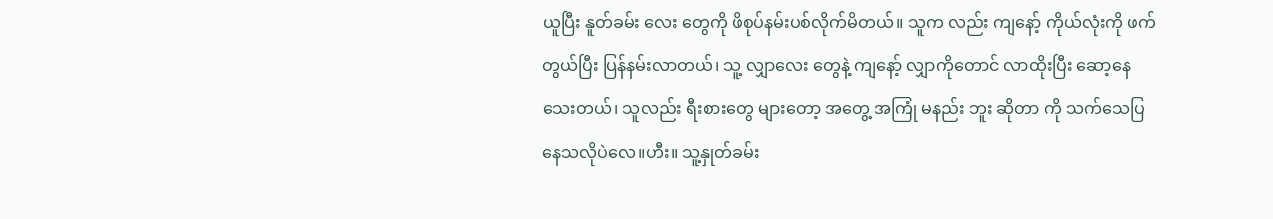ယူပြီး နူတ်ခမ်း လေး တွေကို ဖိစုပ်နမ်းပစ်လိုက်မိတယ်။ သူက လည်း ကျနော့် ကိုယ်လုံးကို ဖက်တွယ်ပြီး ပြန်နမ်းလာတယ်၊ သူ့ လျှာလေး တွေနဲ့ ကျနော့် လျှာကိုတောင် လာထိုးပြီး ဆော့နေသေးတယ်၊ သူလည်း ရီးစားတွေ များတော့ အတွေ့ အကြုံ မနည်း ဘူး ဆိုတာ ကို သက်သေပြနေသလိုပဲလေ။ဟီး။ သူ့နှုတ်ခမ်း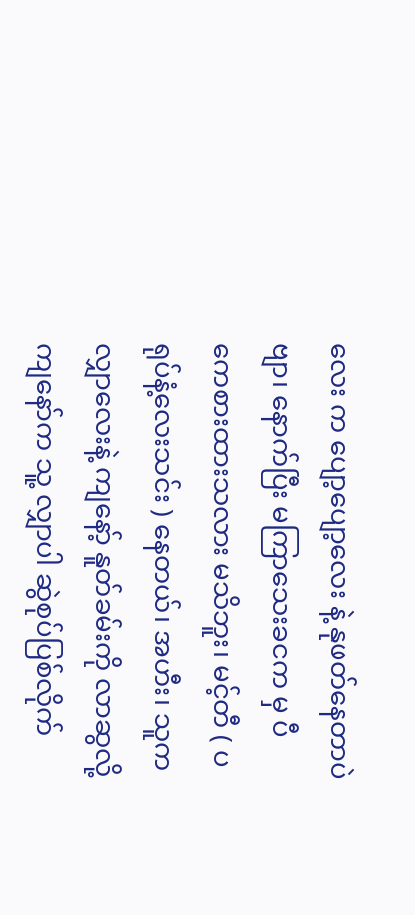လေး က ပျော့ပျော့လေး နဲ့ နုဖတ်နေတာပဲဗျာ၊ နောက်ပြီး မကြာသေးခငက မှ ပီကေစားထားသလား မသိဘူး၊ မင့်တီ ( ပရုပ်နံ့လေးသင်း ) နေတယ်၊ အဟီး၊ သူက လျှာလေးနဲ့ ကျနော့် နူတ်ခမ်းကို လာဆွလို့ ကျနော်က သူ့ လျှာပါ ဆွဲစုပ်ပြစ်လိုက်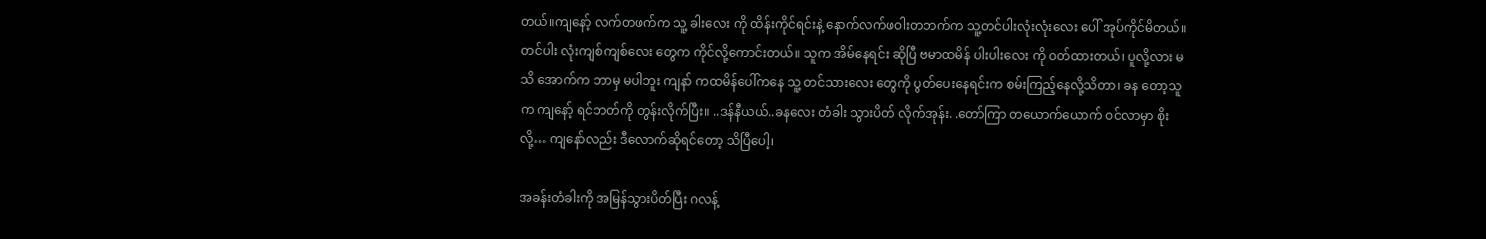တယ်။ကျနော့် လက်တဖက်က သူ့ ခါးလေး ကို ထိန်းကိုင်ရင်းနဲ့ နောက်လက်ဖဝါးတဘက်က သူ့တင်ပါးလုံးလုံးလေး ပေါ် အုပ်ကိုင်မိတယ်။တင်ပါး လုံးကျစ်ကျစ်လေး တွေက ကိုင်လို့ကောင်းတယ်။ သူက အိမ်နေရင်း ဆိုပြီ ဗမာထမိန် ပါးပါးလေး ကို ဝတ်ထားတယ်၊ ပူလို့လား မသိ အောက်က ဘာမှ မပါဘူး ကျနာ် ကထမိန်ပေါ်ကနေ သူ့ တင်သားလေး တွေကို ပွတ်ပေးနေရင်းက စမ်းကြည့်နေလို့သိတာ၊ ခန တော့သူက ကျနော့် ရင်ဘတ်ကို တွန်းလိုက်ပြီး။ ..ဒန်နီယယ်..ခနလေး တံခါး သွားပိတ် လိုက်အုန်း. .တော်ကြာ တယောက်ယောက် ဝင်လာမှာ စိုးလို့… ကျနော်လည်း ဒီလောက်ဆိုရင်တော့ သိပြီပေါ့၊

အခန်းတံခါးကို အမြန်သွားပိတ်ပြီး ဂလန့်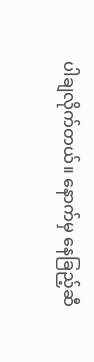ပါချလိုက်တယ်။ နောက်မှ နေခြည့်ဆီ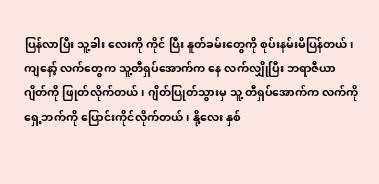ပြန်လာပြီး သူ့ခါး လေးကို ကိုင် ပြီး နူတ်ခမ်းတွေကို စုပ်းနမ်းမိပြန်တယ်၊ ကျနော့် လက်တွေက သူ့တီရှပ်အောက်က နေ လက်လျှိုပြီး ဘရာဇီယာ ဂျိတ်ကို ဖြုတ်လိုက်တယ်၊ ဂျိတ်ပြုတ်သွားမှ သူ့ တီရှပ်အောက်က လက်ကို ရှေ့ဘက်ကို ပြောင်းကိုင်လိုက်တယ်၊ နို့လေး နှစ်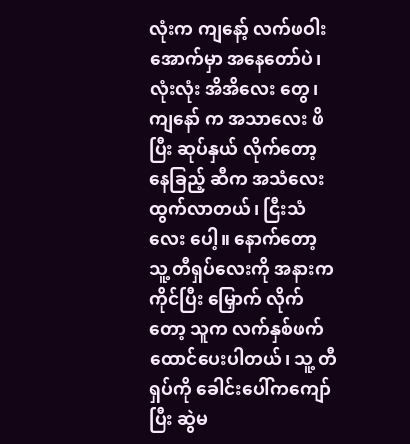လုံးက ကျနော့် လက်ဖဝါးအောက်မှာ အနေတော်ပဲ၊ လုံးလုံး အိအိလေး တွေ၊ ကျနော် က အသာလေး ဖိပြီး ဆုပ်နှယ် လိုက်တော့ နေခြည့် ဆီက အသံလေး ထွက်လာတယ်၊ ငြီးသံလေး ပေါ့။ နောက်တော့ သူ့ တီရှပ်လေးကို အနားက ကိုင်ပြီး မြှောက် လိုက်တော့ သူက လက်နှစ်ဖက် ထောင်ပေးပါတယ်၊ သူ့ တီရှပ်ကို ခေါင်းပေါ်ကကျော်ပြီး ဆွဲမ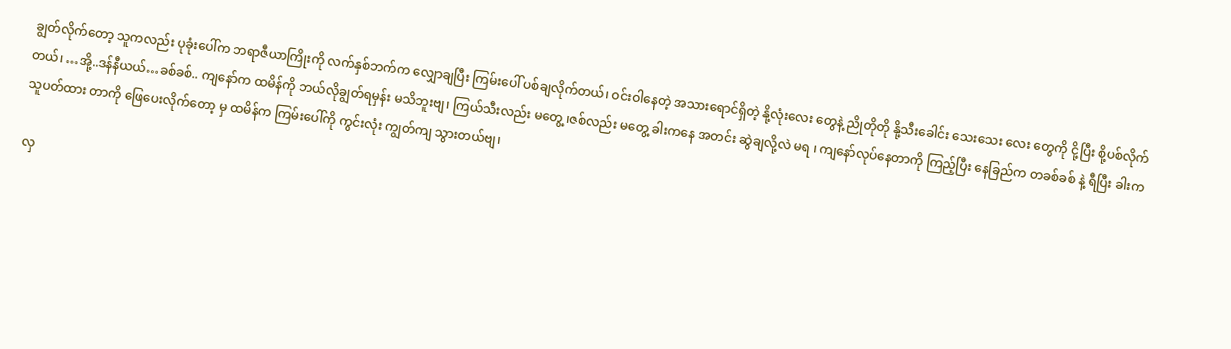ချွတ်လိုက်တော့ သူကလည်း ပုခုံးပေါ်က ဘရာဇီယာကြိုးကို လက်နှစ်ဘက်က လျှောချပြီး ကြမ်းပေါ် ပစ်ချလိုက်တယ်၊ ဝင်းဝါနေတဲ့ အသားရောင်ရှိတဲ့ နို့လုံးလေး တွေနဲ့ ညိုတိုတို နို့သီးခေါင်း သေးသေး လေး တွေကို ငို့ပြီး စို့ပစ်လိုက်တယ်၊ …အို့..ဒန်နီယယ်…ခစ်ခစ်.. ကျနော်က ထမိန်ကို ဘယ်လိုချွတ်ရမှန်း မသိဘူးဗျ၊ ကြယ်သီးလည်း မတွေ့ ၊ဇစ်လည်း မတွေ့ ခါးကနေ အတင်း ဆွဲချလို့လဲ မရ ၊ ကျနော်လုပ်နေတာကို ကြည့်ပြီး နေခြည်က တခစ်ခစ် နဲ့ ရီပြီး ခါးက သူပတ်ထား တာကို ဖြေပေးလိုက်တော့ မှ ထမိန်က ကြမ်းပေါ်ကို ကွင်းလုံး ကျွတ်ကျ သွားတယ်ဗျ၊

လှ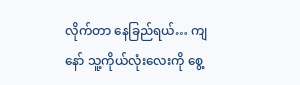လိုက်တာ နေခြည်ရယ်… ကျနော် သူ့ကိုယ်လုံးလေးကို စွေ့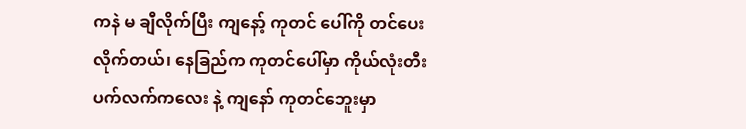ကနဲ မ ချီလိုက်ပြီး ကျနော့် ကုတင် ပေါ်ကို တင်ပေးလိုက်တယ်၊ နေခြည်က ကုတင်ပေါ်မှာ ကိုယ်လုံးတီး ပက်လက်ကလေး နဲ့ ကျနော် ကုတင်ဘေူးမှာ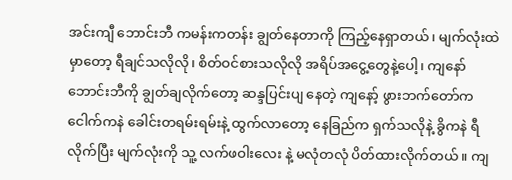အင်းကျီ ဘောင်းဘီ ကမန်းကတန်း ချွတ်နေတာကို ကြည့်နေရှာတယ်၊ မျက်လုံးထဲ မှာတော့ ရီချင်သလိုလို၊ စိတ်ဝင်စားသလိုလို အရိပ်အငွေ့တွေနဲ့ပေါ့၊ ကျနော် ဘောင်းဘီကို ချွတ်ချလိုက်တော့ ဆန္ဒပြင်းပျ နေတဲ့ ကျနော့် ဖွားဘက်တော်က ငေါက်ကနဲ ခေါင်းတရမ်းရမ်းနဲ့ ထွက်လာတော့ နေခြည်က ရှက်သလိုနဲ့ ခွိကနဲ ရီလိုက်ပြီး မျက်လုံးကို သူ့ လက်ဖဝါးလေး နဲ့ မလုံတလုံ ပိတ်ထားလိုက်တယ်။ ကျ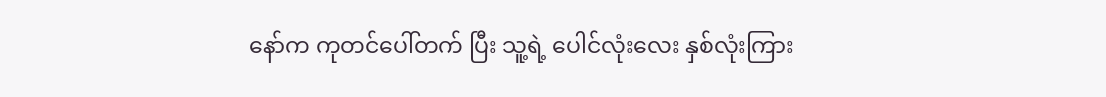နော်က ကုတင်ပေါ်တက် ပြီး သူ့ရဲ့ ပေါင်လုံးလေး နှစ်လုံးကြား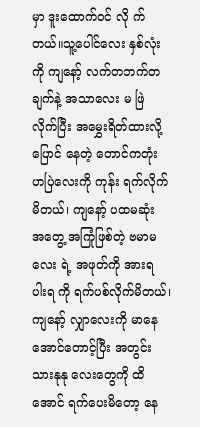မှာ ဒူးထောက်ဝင် လို က်တယ်။သူ့ပေါင်လေး နှစ်လုံးကို ကျနော့် လက်တဘက်တချက်နဲ့ အသာလေး မ ဖြဲ လိုက်ပြီး အမွှေးရိတ်ထားလို့ ပြောင် နေတဲ့ တောင်ကတုံး ဟပြဲလေးကို ကုန်း ရက်လိုက်မိတယ်၊ ကျနော့် ပထမဆုံး အတွေ့ အကြုံဖြစ်တဲ့ ဗမာမလေး ရဲ့ အဖုတ်ကို အားရ ပါးရ ကို ရက်ပစ်လိုက်မိတယ်၊ ကျနော့် လျှာလေးကို မာနေအောင်တောင့်ပြီး အတွင်းသားနုနု လေးတွေကို ထိအောင် ရက်ပေးမိတော့ နေ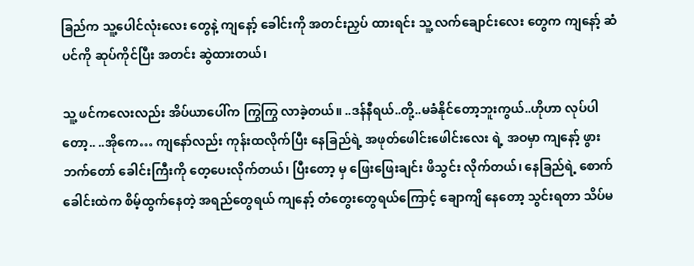ခြည်က သူ့ပေါင်လုံးလေး တွေနဲ့ ကျနော့် ခေါင်းကို အတင်းညှပ် ထားရင်း သူ့ လက်ချောင်းလေး တွေက ကျနော့် ဆံပင်ကို ဆုပ်ကိုင်ပြီး အတင်း ဆွဲထားတယ်၊

သူ့ ဖင်ကလေးလည်း အိပ်ယာပေါ်က ကြွကြွ လာခဲ့တယ်။ ..ဒန်နီရယ်..တို့..မခံနိုင်တော့ဘူးကွယ်..ဟိုဟာ လုပ်ပါတော့.. ..အိုကေ… ကျနော်လည်း ကုန်းထလိုက်ပြီး နေခြည်ရဲ့ အဖုတ်ဖေါင်းဖေါင်းလေး ရဲ့ အဝမှာ ကျနော့် ဖွားဘက်တော် ခေါင်းကြီးကို တေ့ပေးလိုက်တယ်၊ ပြီးတော့ မှ ဖြေးဖြေးချင်း ဖိသွင်း လိုက်တယ်၊ နေခြည်ရဲ့ စောက်ခေါင်းထဲက စိမ့်ထွက်နေတဲ့ အရည်တွေရယ် ကျနော့် တံတွေးတွေရယ်ကြောင့် ချောကျိ နေတော့ သွင်းရတာ သိပ်မ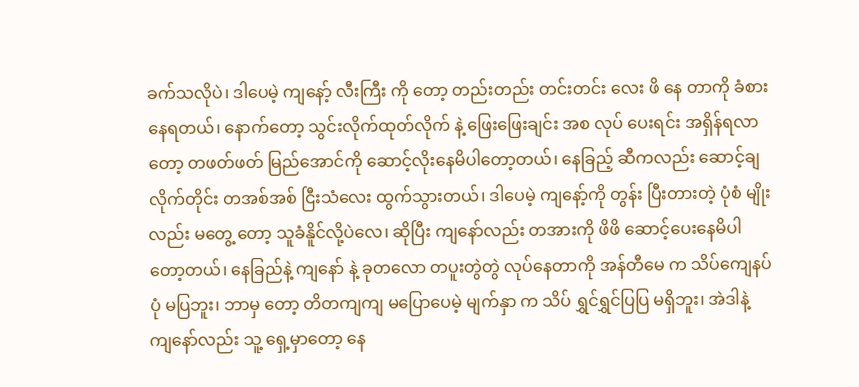ခက်သလိုပဲ၊ ဒါပေမဲ့ ကျနော့် လီးကြီး ကို တော့ တည်းတည်း တင်းတင်း လေး ဖိ နေ တာကို ခံစားနေရတယ်၊ နောက်တော့ သွင်းလိုက်ထုတ်လိုက် နဲ့ ဖြေးဖြေးချင်း အစ လုပ် ပေးရင်း အရှိန်ရလာတော့ တဖတ်ဖတ် မြည်အောင်ကို ဆောင့်လိုးနေမိပါတော့တယ်၊ နေခြည့် ဆီကလည်း ဆောင့်ချလိုက်တိုင်း တအစ်အစ် ငြီးသံလေး ထွက်သွားတယ်၊ ဒါပေမဲ့ ကျနော့်ကို တွန်း ပြီးတားတဲ့ ပုံစံ မျိုးလည်း မတွေ့ တော့ သူခံနိူင်လို့ပဲလေ၊ ဆိုပြီး ကျနော်လည်း တအားကို ဖိဖိ ဆောင့်ပေးနေမိပါတော့တယ်၊ နေခြည်နဲ့ ကျနော် နဲ့ ခုတလော တပူးတွဲတွဲ လုပ်နေတာကို အန်တီမေ က သိပ်ကျေနပ် ပုံ မပြဘူး၊ ဘာမှ တော့ တိတကျကျ မပြောပေမဲ့ မျက်နှာ က သိပ် ရွှင်ရွှင်ပြပြ မရှိဘူး၊ အဲဒါနဲ့ ကျနော်လည်း သူ့ ရှေ့မှာတော့ နေ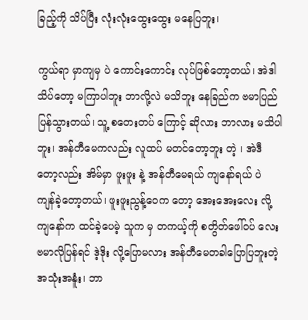ခြည့်ကို သိပ်ပြီး လုံးလုံးထွေးထွေး မနေပြဘူး၊

ကွယ်ရာ မှာကျမှ ပဲ ကောင်းကောင်း လုပ်ဖြစ်တော့တယ်၊ အဲဒါ သိပ်တော့ မကြာပါဘူး ဘာလို့လဲ မသိဘူး နေခြည်က ဗမာပြည်ပြန်သွားတယ်၊ သူ့ စတေးတပ် ကြောင့် ဆိုလား ဘာလား မသိပါဘူး၊ အန်တီမေကလည်း လူထပ် မတင်တော့ဘူး တဲ့ ၊ အဲဒီတော့လည်း အိမ်မှာ ဖူးဖူး နဲ့ အန်တီမေရယ် ကျနော်ရယ် ပဲ ကျန်ခဲ့တော့တယ်၊ ဖူးဖူးညွန့်ဝေက တော့ အေးအေးလေး လို့ ကျနော်က ထင်ခဲ့ပေမဲ့ သူက မှ တကယ့်ကို စတွိတ်ဖေါ်ဝပ် လေး ဗမာလိုပြန်ရင် ဒဲ့ဒိုး လို့ပြောမလား အန်တီမေတခါပြောပြဘူးတဲ့ အသုံးအနူံး၊ ဘာ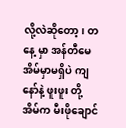လို့လဲဆိုတော့၊ တနေ့ မှာ အန်တီမေ အိမ်မှာမရှိပဲ ကျနော်နဲ့ ဖူးဖူး တို့ အိမ်က မီးဖိုချောင်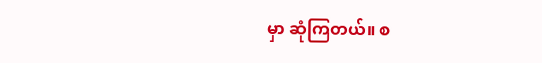မှာ ဆုံကြတယ်။ စ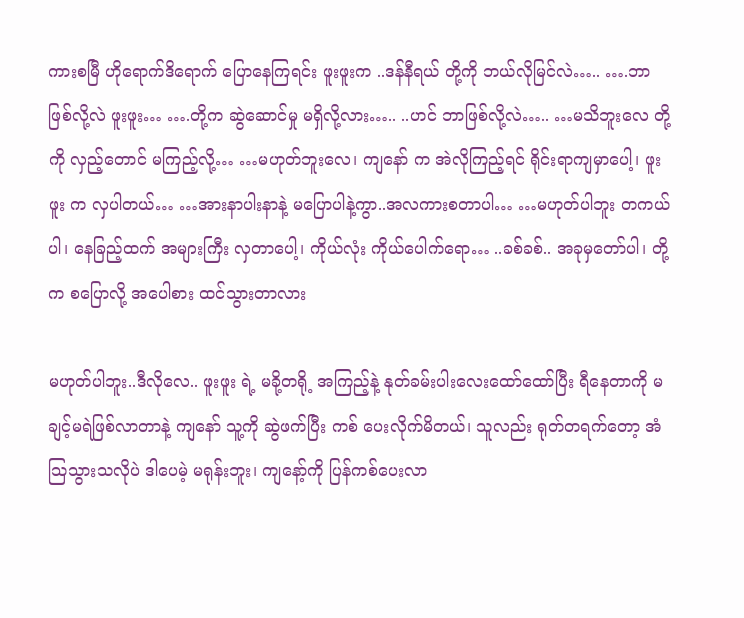ကားစမြီ ဟိုရောက်ဒိရောက် ပြောနေကြရင်း ဖူးဖူးက ..ဒန်နီရယ် တို့ကို ဘယ်လိုမြင်လဲ….. ….ဘာဖြစ်လို့လဲ ဖူးဖူး… ….တို့က ဆွဲဆောင်မှု မရှိလို့လား….. ..ဟင် ဘာဖြစ်လို့လဲ….. …မသိဘူးလေ တို့ကို လှည့်တောင် မကြည့်လို့… …မဟုတ်ဘူးလေ၊ ကျနော် က အဲလိုကြည့်ရင် ရိုင်းရာကျမှာပေါ့၊ ဖူးဖူး က လှပါတယ်… …အားနာပါးနာနဲ့ မပြောပါနဲ့ကွာ..အလကားစတာပါ… …မဟုတ်ပါဘူး တကယ်ပါ၊ နေခြည့်ထက် အများကြီး လှတာပေါ့၊ ကိုယ်လုံး ကိုယ်ပေါက်ရော… ..ခစ်ခစ်.. အခုမှတော်ပါ၊ တို့က စပြောလို့ အပေါစား ထင်သွားတာလား

မဟုတ်ပါဘူး..ဒီလိုလေ.. ဖူးဖူး ရဲ့ မခို့တရို့ အကြည့်နဲ့ နုတ်ခမ်းပါးလေးထော်ထော်ပြီး ရီနေတာကို မချင့်မရဲဖြစ်လာတာနဲ့ ကျနော် သူ့ကို ဆွဲဖက်ပြီး ကစ် ပေးလိုက်မိတယ်၊ သူလည်း ရုတ်တရက်တော့ အံသြသွားသလိုပဲ ဒါပေမဲ့ မရုန်းဘူး၊ ကျနော့်ကို ပြန်ကစ်ပေးလာ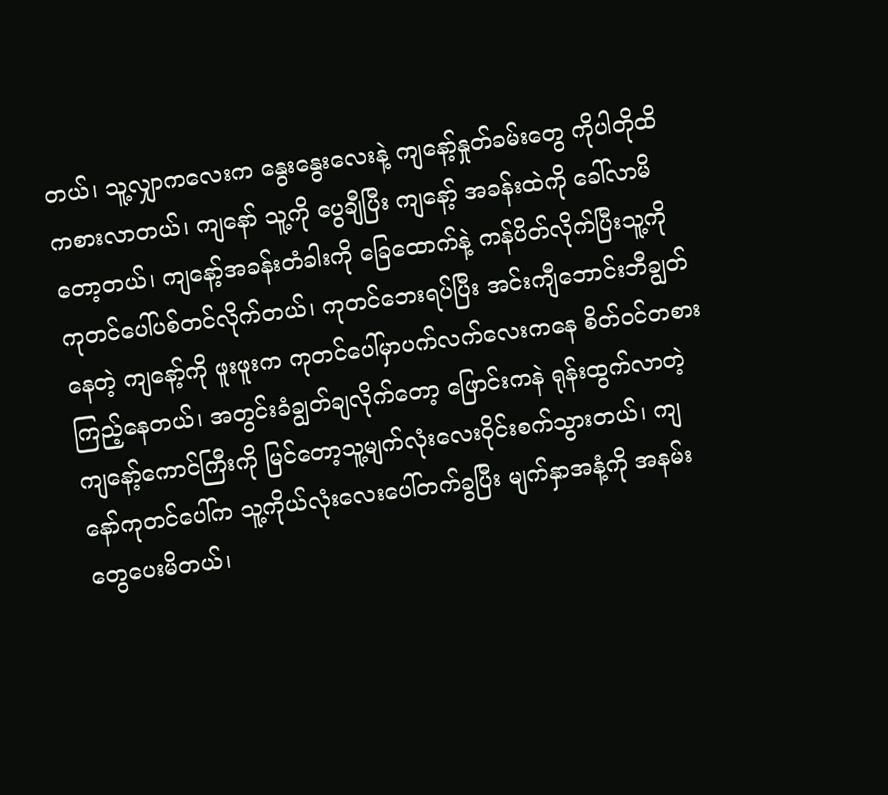တယ်၊ သူ့လျှာကလေးက နွေးနွေးလေးနဲ့ ကျနော့်နှုတ်ခမ်းတွေ ကိုပါတိုထိကစားလာတယ်၊ ကျနော် သူ့ကို ပွေချီပြီး ကျနော့် အခန်းထဲကို ခေါ်လာမိတော့တယ်၊ ကျနော့်အခန်းတံခါးကို ခြေထောက်နဲ့ ကန်ပိတ်လိုက်ပြီးသူ့ကို ကုတင်ပေါ်ပစ်တင်လိုက်တယ်၊ ကုတင်ဘေးရပ်ပြီး အင်းကျီဘောင်းဘီချွတ်နေတဲ့ ကျနော့်ကို ဖူးဖူးက ကုတင်ပေါ်မှာပက်လက်လေးကနေ စိတ်ဝင်တစား ကြည့်နေတယ်၊ အတွင်းခံချွတ်ချလိုက်တော့ ဖြောင်းကနဲ ရုန်းထွက်လာတဲ့ ကျနော့်ကောင်ကြီးကို မြင်တော့သူ့မျက်လုံးလေးဝိုင်းစက်သွားတယ်၊ ကျနော်ကုတင်ပေါ်က သူ့ကိုယ်လုံးလေးပေါ်တက်ခွပြီး မျက်နှာအနံ့ကို အနမ်းတွေပေးမိတယ်၊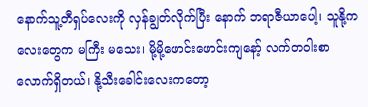နောက်သူ့တီရှပ်လေးကို လှန်ချွတ်လိုက်ပြီး နောက် ဘရာဇီယာပေါ့၊ သူနို့ကလေးတွေက မကြီး မသေး၊ မို့မို့ဖောင်းဖောင်းကျနော့် လက်တဝါးစာ လောက်ရှိတယ်၊ နို့သီးခေါင်းလေးကတော့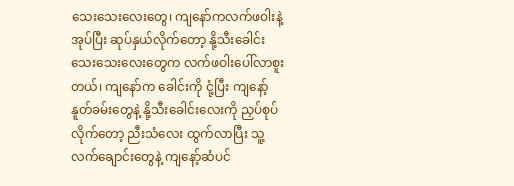သေးသေးလေးတွေ၊ ကျနော်ကလက်ဖဝါးနဲ့ အုပ်ပြီး ဆုပ်နှယ်လိုက်တော့ နို့သီးခေါင်းသေးသေးလေးတွေက လက်ဖဝါးပေါ်လာစူးတယ်၊ ကျနော်က ခေါင်းကို ငုံ့ပြီး ကျနော့်နူတ်ခမ်းတွေနဲ့ နို့သီးခေါင်းလေးကို ညှပ်စုပ်လိုက်တော့ ညီးသံလေး ထွက်လာပြီး သူ့လက်ချောင်းတွေနဲ့ ကျနော့်ဆံပင်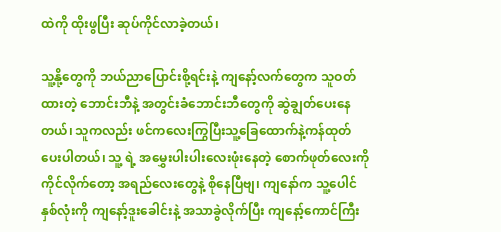ထဲကို ထိုးဖွပြီး ဆုပ်ကိုင်လာခဲ့တယ်၊

သူ့နို့တွေကို ဘယ်ညာပြောင်းစို့ရင်းနဲ့ ကျနော့်လက်တွေက သူဝတ်ထားတဲ့ ဘောင်းဘီနဲ့ အတွင်းခံဘောင်းဘီတွေကို ဆွဲချွတ်ပေးနေတယ်၊ သူကလည်း ဖင်ကလေးကြွပြီးသူ့ခြေထောက်နဲ့ကန်ထုတ်ပေးပါတယ်၊ သူ့ ရဲ့ အမွှေးပါးပါးလေးဖုံးနေတဲ့ စောက်ဖုတ်လေးကို ကိုင်လိုက်တော့ အရည်လေးတွေနဲ့ စိုနေပြီဗျ၊ ကျနော်က သူ့ပေါင်နှစ်လုံးကို ကျနော့်ဒူးခေါင်းနဲ့ အသာခွဲလိုက်ပြီး ကျနော့်ကောင်ကြီး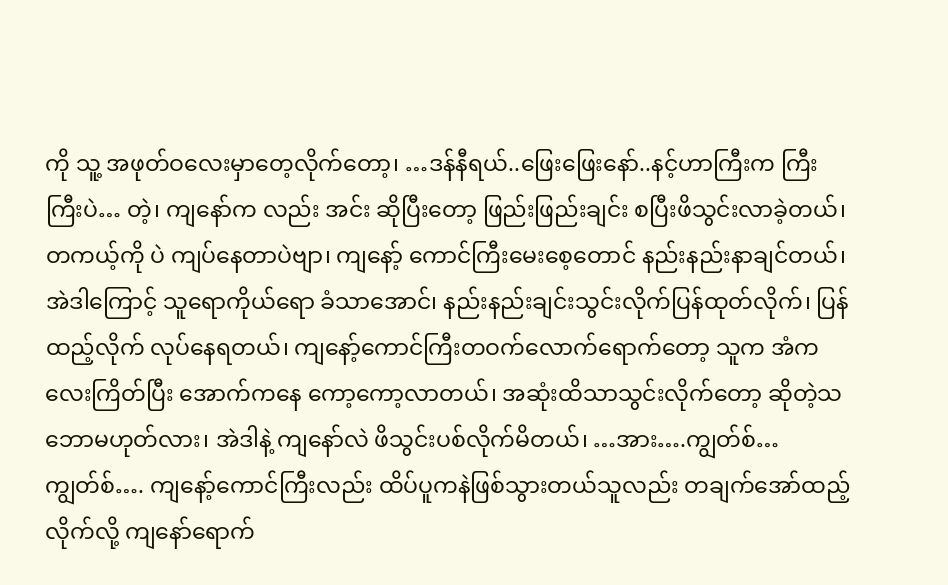ကို သူ့ အဖုတ်ဝလေးမှာတေ့လိုက်တော့၊ …ဒန်နီရယ်..ဖြေးဖြေးနော်..နင့်ဟာကြီးက ကြီးကြီးပဲ… တဲ့၊ ကျနော်က လည်း အင်း ဆိုပြီးတော့ ဖြည်းဖြည်းချင်း စပြီးဖိသွင်းလာခဲ့တယ်၊ တကယ့်ကို ပဲ ကျပ်နေတာပဲဗျာ၊ ကျနော့် ကောင်ကြီးမေးစေ့တောင် နည်းနည်းနာချင်တယ်၊ အဲဒါကြောင့် သူရောကိုယ်ရော ခံသာအောင်၊ နည်းနည်းချင်းသွင်းလိုက်ပြန်ထုတ်လိုက်၊ ပြန်ထည့်လိုက် လုပ်နေရတယ်၊ ကျနော့်ကောင်ကြီးတဝက်လောက်ရောက်တော့ သူက အံကလေးကြိတ်ပြီး အောက်ကနေ ကော့ကော့လာတယ်၊ အဆုံးထိသာသွင်းလိုက်တော့ ဆိုတဲ့သဘောမဟုတ်လား၊ အဲဒါနဲ့ ကျနော်လဲ ဖိသွင်းပစ်လိုက်မိတယ်၊ …အား….ကျွတ်စ်…ကျွတ်စ်…. ကျနော့်ကောင်ကြီးလည်း ထိပ်ပူကနဲဖြစ်သွားတယ်သူလည်း တချက်အော်ထည့်လိုက်လို့ ကျနော်ရောက်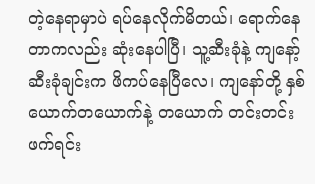တဲ့နေရာမှာပဲ ရပ်နေလိုက်မိတယ်၊ ရောက်နေတာကလည်း ဆုံးနေပါပြီ၊ သူ့ဆီးခုံနဲ့ ကျနော့်ဆီးခုံချင်းက ဖိကပ်နေပြီလေ၊ ကျနော်တို့ နှစ်ယောက်တယောက်နဲ့ တယောက် တင်းတင်းဖက်ရင်း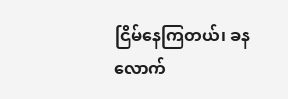ငြိမ်နေကြတယ်၊ ခနလောက်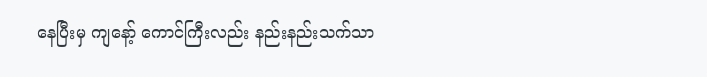နေပြီးမှ ကျနော့် ကောင်ကြီးလည်း နည်းနည်းသက်သာ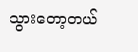သွားတော့တယ်